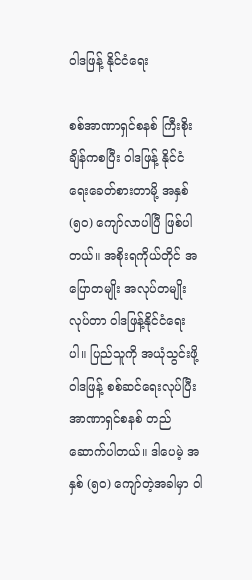ဝါဒဖြန့် နိုင်ငံရေး

စစ်အာဏာရှင်စနစ် ကြီးစိုးချိန်ကစပြီး ဝါဒဖြန့် နိုင်ငံရေးခေတ်စားတာမို့ အနှစ် (၅၀) ကျော်လာပါပြီ ဖြစ်ပါတယ်။ အစိုးရကိုယ်တိုင် အပြောတမျိုး အလုပ်တမျိုးလုပ်တာ ဝါဒဖြန့်နိုင်ငံရေးပါ။ ပြည်သူကို အယုံသွင်းဖို့ ဝါဒဖြန့် စစ်ဆင်ရေးလုပ်ပြီး အာဏာရှင်စနစ် တည်ဆောက်ပါတယ်။ ဒါပေမဲ့ အနှစ် (၅၀) ကျော်တဲ့အခါမှာ ဝါ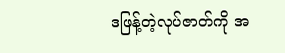ဒဖြန့်တဲ့လုပ်ဇာတ်ကို အ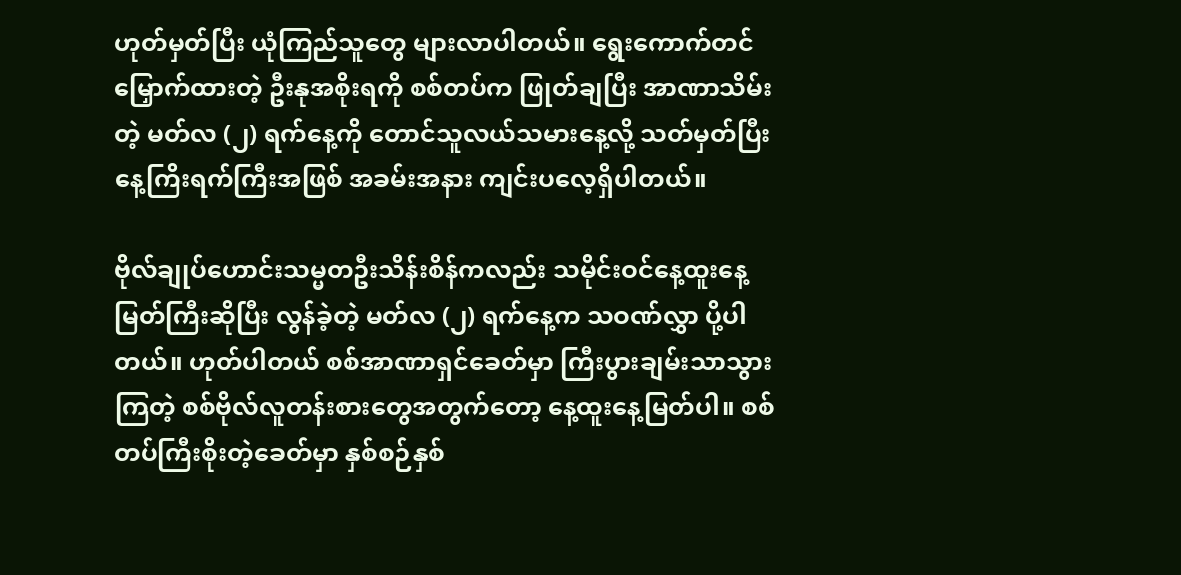ဟုတ်မှတ်ပြီး ယုံကြည်သူတွေ များလာပါတယ်။ ရွေးကောက်တင်မြှောက်ထားတဲ့ ဦးနုအစိုးရကို စစ်တပ်က ဖြုတ်ချပြီး အာဏာသိမ်းတဲ့ မတ်လ (၂) ရက်နေ့ကို တောင်သူလယ်သမားနေ့လို့ သတ်မှတ်ပြီး နေ့ကြိးရက်ကြီးအဖြစ် အခမ်းအနား ကျင်းပလေ့ရှိပါတယ်။

ဗိုလ်ချုပ်ဟောင်းသမ္မတဦးသိန်းစိန်ကလည်း သမိုင်းဝင်နေ့ထူးနေ့မြတ်ကြီးဆိုပြီး လွန်ခဲ့တဲ့ မတ်လ (၂) ရက်နေ့က သဝဏ်လွှာ ပို့ပါတယ်။ ဟုတ်ပါတယ် စစ်အာဏာရှင်ခေတ်မှာ ကြီးပွားချမ်းသာသွားကြတဲ့ စစ်ဗိုလ်လူတန်းစားတွေအတွက်တော့ နေ့ထူးနေ့မြတ်ပါ။ စစ်တပ်ကြီးစိုးတဲ့ခေတ်မှာ နှစ်စဉ်နှစ်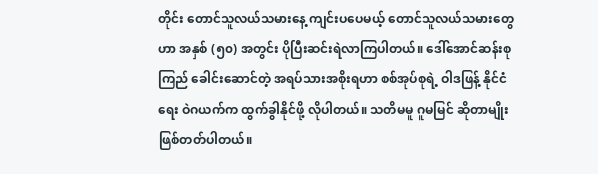တိုင်း တောင်သူလယ်သမားနေ့ ကျင်းပပေမယ့် တောင်သူလယ်သမားတွေဟာ အနှစ် (၅၀) အတွင်း ပိုပြီးဆင်းရဲလာကြပါတယ်။ ဒေါ်အောင်ဆန်းစုကြည် ခေါင်းဆောင်တဲ့ အရပ်သားအစိုးရဟာ စစ်အုပ်စုရဲ့ ဝါဒဖြန့် နိုင်ငံရေး ဝဲဂယက်က ထွက်ခွါနိုင်ဖို့ လိုပါတယ်။ သတိမမူ ဂူမမြင် ဆိုတာမျိုး ဖြစ်တတ်ပါတယ်။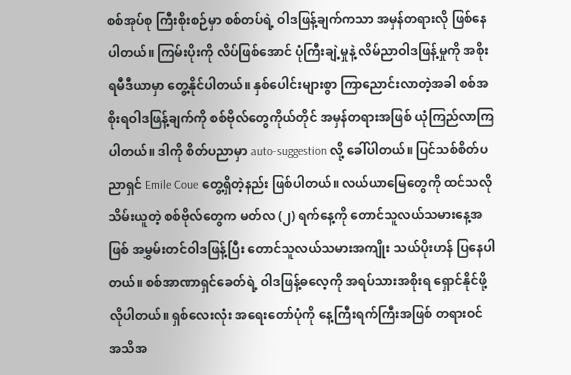စစ်အုပ်စု ကြီးစိုးစဉ်မှာ စစ်တပ်ရဲ့ ဝါဒဖြန့်ချက်ကသာ အမှန်တရားလို ဖြစ်နေပါတယ်။ ကြမ်းပိုးကို လိပ်ဖြစ်အောင် ပုံကြီးချဲ့မှုနဲ့ လိမ်ညာဝါဒဖြန့်မှုကို အစိုးရမီဒီယာမှာ တွေ့နိုင်ပါတယ်။ နှစ်ပေါင်းများစွာ ကြာညောင်းလာတဲ့အခါ စစ်အစိုးရဝါဒဖြန့်ချက်ကို စစ်ဗိုလ်တွေကိုယ်တိုင် အမှန်တရားအဖြစ် ယုံကြည်လာကြပါတယ်။ ဒါကို စိတ်ပညာမှာ auto-suggestion လို့ ခေါ်ပါတယ်။ ပြင်သစ်စိတ်ပညာရှင် Emile Coue တွေ့ရှိတဲ့နည်း ဖြစ်ပါတယ်။ လယ်ယာမြေတွေကို ထင်သလို သိမ်းယူတဲ့ စစ်ဗိုလ်တွေက မတ်လ (၂) ရက်နေ့ကို တောင်သူလယ်သမားနေ့အဖြစ် အမွှမ်းတင်ဝါဒဖြန့်ပြီး တောင်သူလယ်သမားအကျိုး သယ်ပိုးဟန် ပြနေပါတယ်။ စစ်အာဏာရှင်ခေတ်ရဲ့ ဝါဒဖြန့်ဓလေ့ကို အရပ်သားအစိုးရ ရှောင်နိုင်ဖို့ လိုပါတယ်။ ရှစ်လေးလုံး အရေးတော်ပုံကို နေ့ကြီးရက်ကြီးအဖြစ် တရားဝင် အသိအ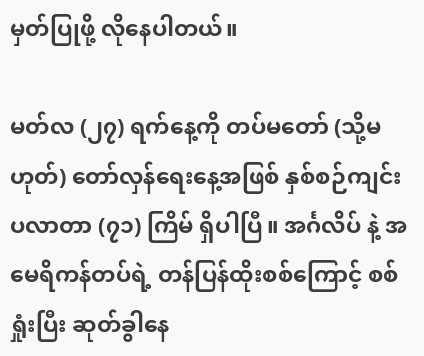မှတ်ပြုဖို့ လိုနေပါတယ်။

မတ်လ (၂၇) ရက်နေ့ကို တပ်မတော် (သို့မဟုတ်) တော်လှန်ရေးနေ့အဖြစ် နှစ်စဉ်ကျင်းပလာတာ (၇၁) ကြိမ် ရှိပါပြီ။ အင်္ဂလိပ် နဲ့ အမေရိကန်တပ်ရဲ့ တန်ပြန်ထိုးစစ်ကြောင့် စစ်ရှုံးပြီး ဆုတ်ခွါနေ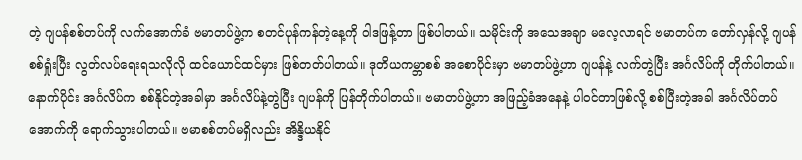တဲ့ ဂျပန်စစ်တပ်ကို လက်အောက်ခံ ဗမာတပ်ဖွဲ့က စတင်ပုန်ကန်တဲ့နေ့ကို ဝါဒဖြန့်တာ ဖြစ်ပါတယ်။ သမိုင်းကို အသေအချာ မလေ့လာရင် ဗမာတပ်က တော်လှန်လို့ ဂျပန်စစ်ရှုံးပြီး လွတ်လပ်ရေးရသလိုလို ထင်ယောင်ထင်မှား ဖြစ်တတ်ပါတယ်။ ဒုတိယကမ္ဘာစစ် အစောပိုင်းမှာ ဗမာတပ်ဖွဲ့ဟာ ဂျပန်နဲ့ လက်တွဲပြီး အင်္ဂလိပ်ကို တိုက်ပါတယ်။ နောက်ပိုင်း အင်္ဂလိပ်က စစ်နိုင်တဲ့အခါမှာ အင်္ဂလိပ်နဲ့တွဲပြီး ဂျပန်ကို ပြန်တိုက်ပါတယ်။ ဗမာတပ်ဖွဲ့ဟာ အဖြည့်ခံအနေနဲ့ ပါဝင်တာဖြစ်လို့ စစ်ပြီးတဲ့အခါ အင်္ဂလိပ်တပ်အောက်ကို ရောက်သွားပါတယ်။ ဗမာစစ်တပ်မရှိလည်း အိန္ဒိယနိုင်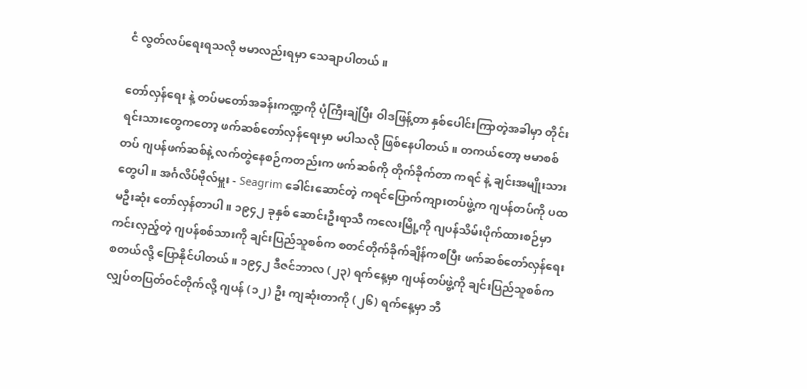ငံ လွတ်လပ်ရေးရသလို ဗမာလည်းရမှာ သေချာပါတယ်။

တော်လှန်ရေး နဲ့ တပ်မတော်အခန်းကဏ္ဍကို ပုံကြီးချဲပြီး ဝါဒဖြန့်တာ နှစ်ပေါင်းကြာတဲ့အခါမှာ တိုင်းရင်းသားတွေကတော့ ဖက်ဆစ်တော်လှန်ရေးမှာ မပါသလို ဖြစ်နေပါတယ်။ တကယ်တော့ ဗမာစစ်တပ် ဂျပန်ဖက်ဆစ်နဲ့ လက်တွဲနေစဉ်ကတည်းက ဖက်ဆစ်ကို တိုက်ခိုက်တာ ကရင် နဲ့ ချင်းအမျိုးသားတွေပါ။ အင်္ဂလိပ်ဗိုလ်မှူး - Seagrim ခေါင်းဆောင်တဲ့ ကရင်ပြောက်ကျားတပ်ဖွဲ့က ဂျပန်တပ်ကို ပထမဦးဆုံး တော်လှန်တာပါ။ ၁၉၄၂ ခုနှစ် ဆောင်းဦးရာသီ ကလေးမြို့ကို ဂျပန်သိမ်းပိုက်ထားစဉ်မှာ ကင်းလှည့်တဲ့ ဂျပန်စစ်သားကို ချင်းပြည်သူစစ်က စတင်တိုက်ခိုက်ချိန်ကစပြီး ဖက်ဆစ်တော်လှန်ရေး စတယ်လို့ ပြောနိုင်ပါတယ်။ ၁၉၄၂ ဒီဇင်ဘာလ (၂၃) ရက်နေ့မှာ ဂျပန်တပ်ဖွဲ့ကို ချင်းပြည်သူစစ်က လျှပ်တပြတ်ဝင်တိုက်လို့ ဂျပန် (၁၂) ဦး ကျဆုံးတာကို (၂၆) ရက်နေ့မှာ ဘီ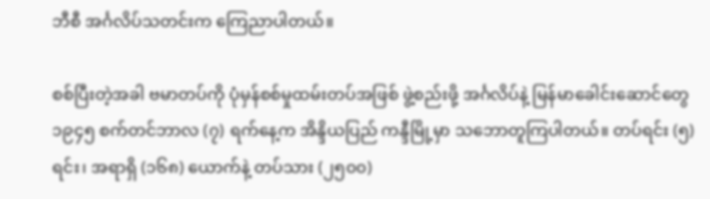ဘီစီ အင်္ဂလိပ်သတင်းက ကြေညာပါတယ်။

စစ်ပြီးတဲ့အခါ ဗမာတပ်ကို ပုံမှန်စစ်မှုထမ်းတပ်အဖြစ် ဖွဲ့စည်းဖို့ အင်္ဂလိပ်နဲ့ မြန်မာခေါင်းဆောင်တွေ ၁၉၄၅ စက်တင်ဘာလ (၇) ရက်နေ့က အိန္ဒိယပြည် ကန္ဒီမြို့မှာ သဘောတူကြပါတယ်။ တပ်ရင်း (၅) ရင်း၊ အရာရှိ (၁၆၈) ယောက်နဲ့ တပ်သား (၂၅၀၀)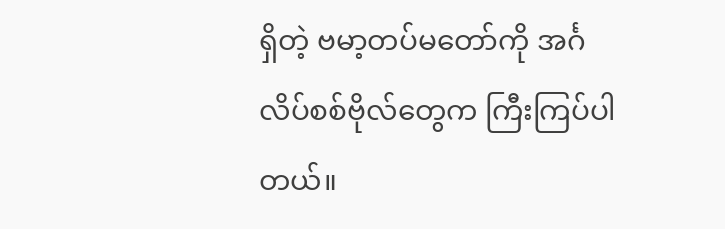ရှိတဲ့ ဗမာ့တပ်မတော်ကို အင်္ဂလိပ်စစ်ဗိုလ်တွေက ကြီးကြပ်ပါတယ်။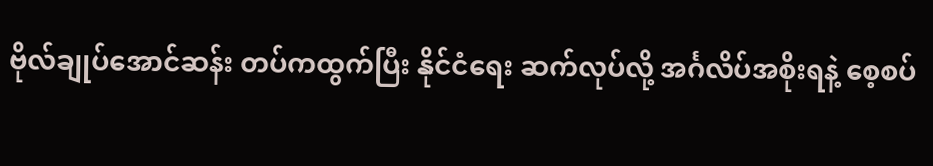ဗိုလ်ချုပ်အောင်ဆန်း တပ်ကထွက်ပြီး နိုင်ငံရေး ဆက်လုပ်လို့ အင်္ဂလိပ်အစိုးရနဲ့ စေ့စပ်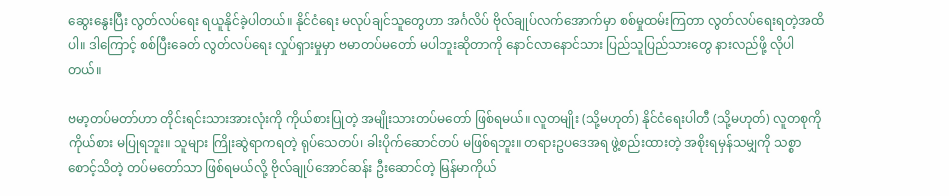ဆွေးနွေးပြီး လွတ်လပ်ရေး ရယူနိုင်ခဲ့ပါတယ်။ နိုင်ငံရေး မလုပ်ချင်သူတွေဟာ အင်္ဂလိပ် ဗိုလ်ချုပ်လက်အောက်မှာ စစ်မှုထမ်းကြတာ လွတ်လပ်ရေးရတဲ့အထိပါ။ ဒါကြောင့် စစ်ပြီးခေတ် လွတ်လပ်ရေး လှုပ်ရှားမှုမှာ ဗမာတပ်မတော် မပါဘူးဆိုတာကို နောင်လာနောင်သား ပြည်သူပြည်သားတွေ နားလည်ဖို့ လိုပါတယ်။

ဗမာ့တပ်မတာ်ဟာ တိုင်းရင်းသားအားလုံးကို ကိုယ်စားပြုတဲ့ အမျိုးသားတပ်မတော် ဖြစ်ရမယ်။ လူတမျိုး (သို့မဟုတ်) နိုင်ငံရေးပါတီ (သို့မဟုတ်) လူတစုကို ကိုယ်စား မပြုရဘူး။ သူများ ကြိုးဆွဲရာကရတဲ့ ရုပ်သေတပ်၊ ခါးပိုက်ဆောင်တပ် မဖြစ်ရဘူး။ တရားဥပဒေအရ ဖွဲ့စည်းထားတဲ့ အစိုးရမှန်သမျှကို သစ္စာစောင့်သိတဲ့ တပ်မတော်သာ ဖြစ်ရမယ်လို့ ဗိုလ်ချုပ်အောင်ဆန်း ဦးဆောင်တဲ့ မြန်မာကိုယ်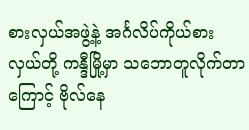စားလှယ်အဖွဲ့နဲ့ အင်္ဂလိပ်ကိုယ်စားလှယ်တို့ ကန္ဒီမြို့မှာ သဘောတူလိုက်တာကြောင့် ဗိုလ်နေ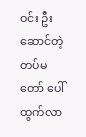ဝင်း ဦးဆောင်တဲ့ တပ်မတော် ပေါ်ထွက်လာ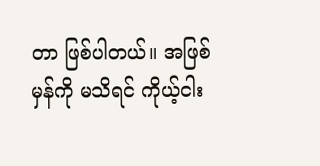တာ ဖြစ်ပါတယ်။ အဖြစ်မှန်ကို မသိရင် ကိုယ့်ငါး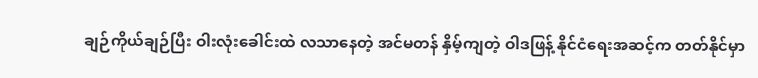ချဉ်ကိုယ်ချဉ်ပြီး ဝါးလုံးခေါင်းထဲ လသာနေတဲ့ အင်မတန် နှိမ့်ကျတဲ့ ဝါဒဖြန့် နိုင်ငံရေးအဆင့်က တတ်နိုင်မှာ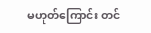မဟုတ်ကြောင်း တင်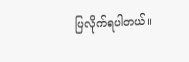ပြလိုက်ရပါတယ်။